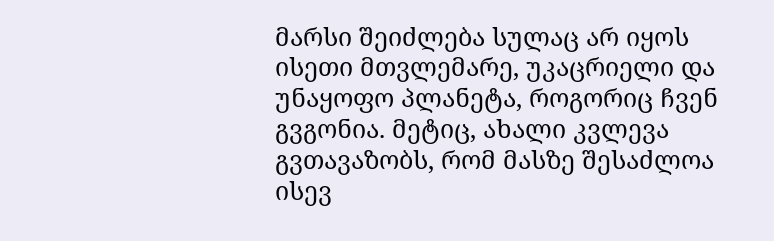მარსი შეიძლება სულაც არ იყოს ისეთი მთვლემარე, უკაცრიელი და უნაყოფო პლანეტა, როგორიც ჩვენ გვგონია. მეტიც, ახალი კვლევა გვთავაზობს, რომ მასზე შესაძლოა ისევ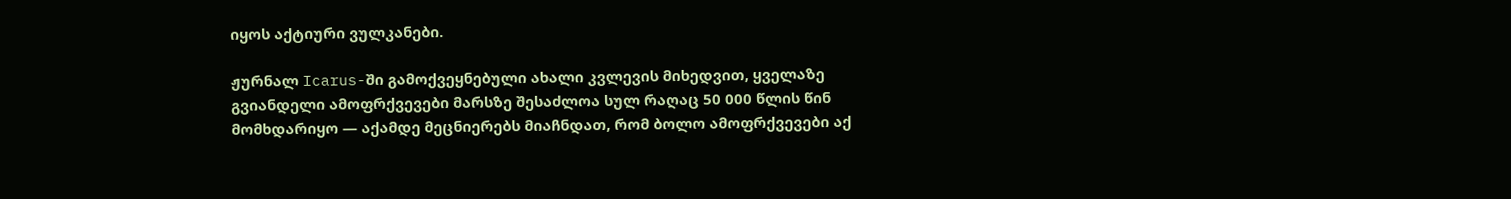იყოს აქტიური ვულკანები.

ჟურნალ Icarus-ში გამოქვეყნებული ახალი კვლევის მიხედვით, ყველაზე გვიანდელი ამოფრქვევები მარსზე შესაძლოა სულ რაღაც 50 000 წლის წინ მომხდარიყო — აქამდე მეცნიერებს მიაჩნდათ, რომ ბოლო ამოფრქვევები აქ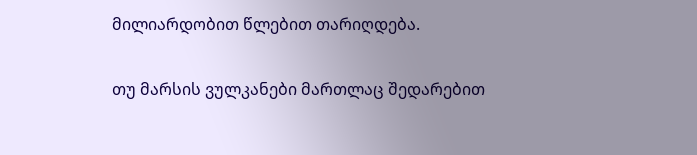მილიარდობით წლებით თარიღდება.

თუ მარსის ვულკანები მართლაც შედარებით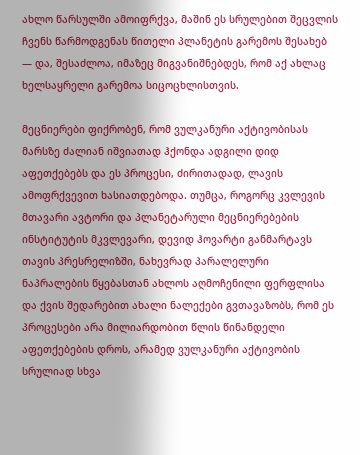ახლო წარსულში ამოიფრქვა, მაშინ ეს სრულებით შეცვლის ჩვენს წარმოდგენას წითელი პლანეტის გარემოს შესახებ — და, შესაძლოა, იმაზეც მიგვანიშნებდეს, რომ აქ ახლაც ხელსაყრელი გარემოა სიცოცხლისთვის.

მეცნიერები ფიქრობენ, რომ ვულკანური აქტივობისას მარსზე ძალიან იშვიათად ჰქონდა ადგილი დიდ აფეთქებებს და ეს პროცესი, ძირითადად, ლავის ამოფრქვევით ხასიათდებოდა. თუმცა, როგორც კვლევის მთავარი ავტორი და პლანეტარული მეცნიერებების ინსტიტუტის მკვლევარი, დევიდ ჰოვარტი განმარტავს თავის პრესრელიზში, ნახევრად პარალელური ნაპრალების წყებასთან ახლოს აღმოჩენილი ფერფლისა და ქვის შედარებით ახალი ნალექები გვთავაზობს, რომ ეს პროცესები არა მილიარდობით წლის წინანდელი აფეთქებების დროს, არამედ ვულკანური აქტივობის სრულიად სხვა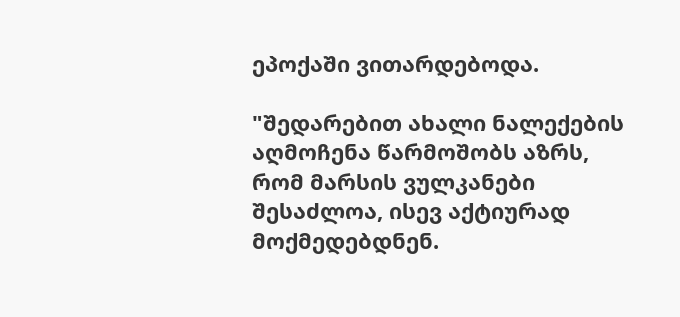ეპოქაში ვითარდებოდა.

"შედარებით ახალი ნალექების აღმოჩენა წარმოშობს აზრს, რომ მარსის ვულკანები შესაძლოა, ისევ აქტიურად მოქმედებდნენ.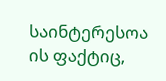საინტერესოა ის ფაქტიც,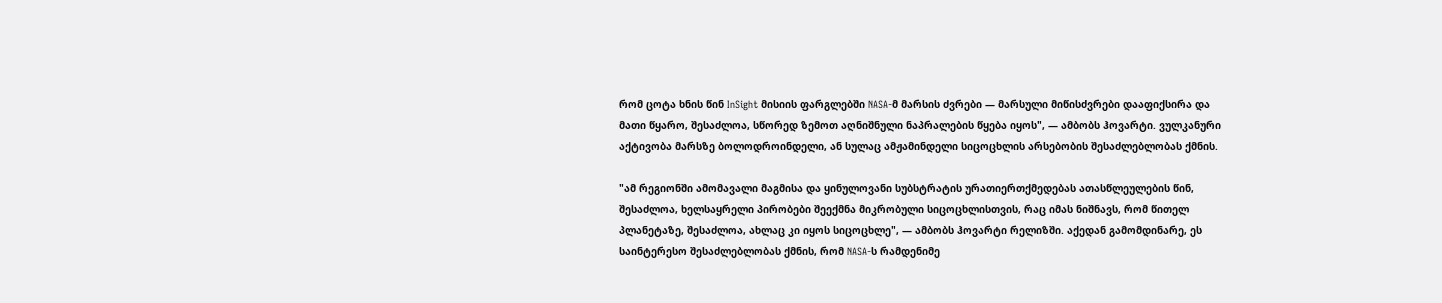რომ ცოტა ხნის წინ InSight მისიის ფარგლებში NASA-მ მარსის ძვრები — მარსული მიწისძვრები დააფიქსირა და მათი წყარო, შესაძლოა, სწორედ ზემოთ აღნიშნული ნაპრალების წყება იყოს", — ამბობს ჰოვარტი. ვულკანური აქტივობა მარსზე ბოლოდროინდელი, ან სულაც ამჟამინდელი სიცოცხლის არსებობის შესაძლებლობას ქმნის.

"ამ რეგიონში ამომავალი მაგმისა და ყინულოვანი სუბსტრატის ურათიერთქმედებას ათასწლეულების წინ, შესაძლოა, ხელსაყრელი პირობები შეექმნა მიკრობული სიცოცხლისთვის, რაც იმას ნიშნავს, რომ წითელ პლანეტაზე, შესაძლოა, ახლაც კი იყოს სიცოცხლე", — ამბობს ჰოვარტი რელიზში. აქედან გამომდინარე, ეს საინტერესო შესაძლებლობას ქმნის, რომ NASA-ს რამდენიმე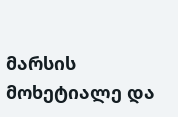მარსის მოხეტიალე და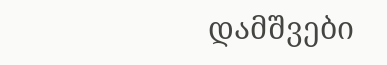დამშვები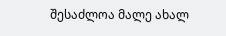შესაძლოა მალე ახალ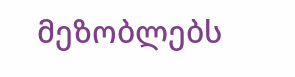მეზობლებს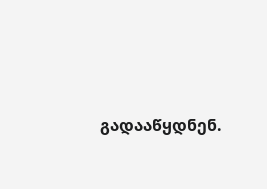გადააწყდნენ.